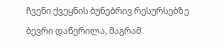ჩვენი ქვეყნის ბუნებრივ რესურსებზე ბევრი დაწერილა, მაგრამ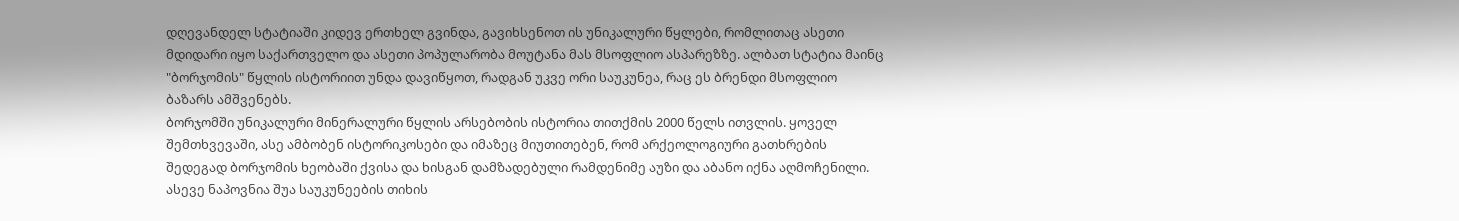დღევანდელ სტატიაში კიდევ ერთხელ გვინდა, გავიხსენოთ ის უნიკალური წყლები, რომლითაც ასეთი მდიდარი იყო საქართველო და ასეთი პოპულარობა მოუტანა მას მსოფლიო ასპარეზზე. ალბათ სტატია მაინც "ბორჯომის" წყლის ისტორიით უნდა დავიწყოთ, რადგან უკვე ორი საუკუნეა, რაც ეს ბრენდი მსოფლიო ბაზარს ამშვენებს.
ბორჯომში უნიკალური მინერალური წყლის არსებობის ისტორია თითქმის 2000 წელს ითვლის. ყოველ შემთხვევაში, ასე ამბობენ ისტორიკოსები და იმაზეც მიუთითებენ, რომ არქეოლოგიური გათხრების შედეგად ბორჯომის ხეობაში ქვისა და ხისგან დამზადებული რამდენიმე აუზი და აბანო იქნა აღმოჩენილი. ასევე ნაპოვნია შუა საუკუნეების თიხის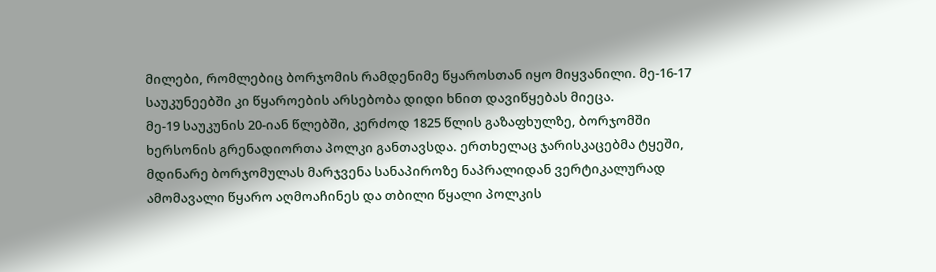მილები, რომლებიც ბორჯომის რამდენიმე წყაროსთან იყო მიყვანილი. მე-16-17 საუკუნეებში კი წყაროების არსებობა დიდი ხნით დავიწყებას მიეცა.
მე-19 საუკუნის 20-იან წლებში, კერძოდ 1825 წლის გაზაფხულზე, ბორჯომში ხერსონის გრენადიორთა პოლკი განთავსდა. ერთხელაც ჯარისკაცებმა ტყეში, მდინარე ბორჯომულას მარჯვენა სანაპიროზე ნაპრალიდან ვერტიკალურად ამომავალი წყარო აღმოაჩინეს და თბილი წყალი პოლკის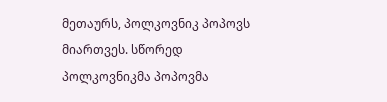მეთაურს, პოლკოვნიკ პოპოვს მიართვეს. სწორედ პოლკოვნიკმა პოპოვმა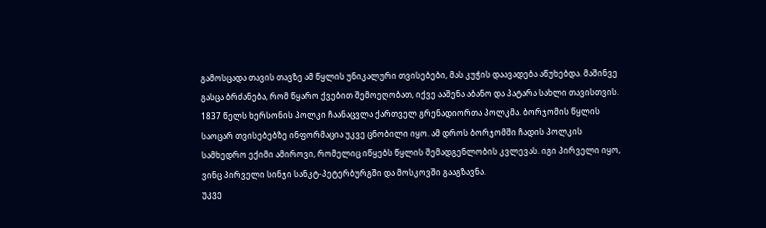გამოსცადა თავის თავზე ამ წყლის უნიკალური თვისებები, მას კუჭის დაავადება აწუხებდა. მაშინვე გასცა ბრძანება, რომ წყარო ქვებით შემოეღობათ, იქვე ააშენა აბანო და პატარა სახლი თავისთვის.
1837 წელს ხერსონის პოლკი ჩაანაცვლა ქართველ გრენადიორთა პოლკმა. ბორჯომის წყლის საოცარ თვისებებზე ინფორმაცია უკვე ცნობილი იყო. ამ დროს ბორჯომში ჩადის პოლკის სამხედრო ექიმი ამიროვი, რომელიც იწყებს წყლის შემადგენლობის კვლევას. იგი პირველი იყო, ვინც პირველი სინჯი სანკტ-პეტერბურგში და მოსკოვში გააგზავნა.
უკვე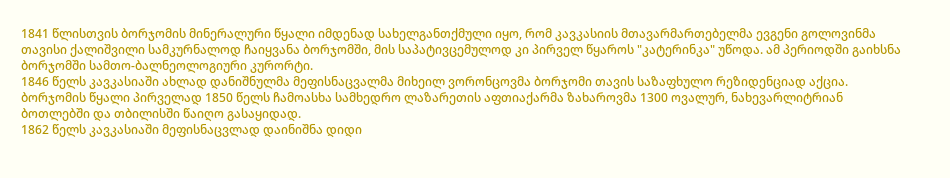1841 წლისთვის ბორჯომის მინერალური წყალი იმდენად სახელგანთქმული იყო, რომ კავკასიის მთავარმართებელმა ევგენი გოლოვინმა თავისი ქალიშვილი სამკურნალოდ ჩაიყვანა ბორჯომში, მის საპატივცემულოდ კი პირველ წყაროს "კატერინკა" უწოდა. ამ პერიოდში გაიხსნა ბორჯომში სამთო-ბალნეოლოგიური კურორტი.
1846 წელს კავკასიაში ახლად დანიშნულმა მეფისნაცვალმა მიხეილ ვორონცოვმა ბორჯომი თავის საზაფხულო რეზიდენციად აქცია.
ბორჯომის წყალი პირველად 1850 წელს ჩამოასხა სამხედრო ლაზარეთის აფთიაქარმა ზახაროვმა 1300 ოვალურ, ნახევარლიტრიან ბოთლებში და თბილისში წაიღო გასაყიდად.
1862 წელს კავკასიაში მეფისნაცვლად დაინიშნა დიდი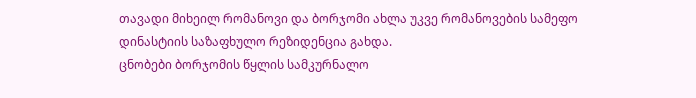თავადი მიხეილ რომანოვი და ბორჯომი ახლა უკვე რომანოვების სამეფო დინასტიის საზაფხულო რეზიდენცია გახდა.
ცნობები ბორჯომის წყლის სამკურნალო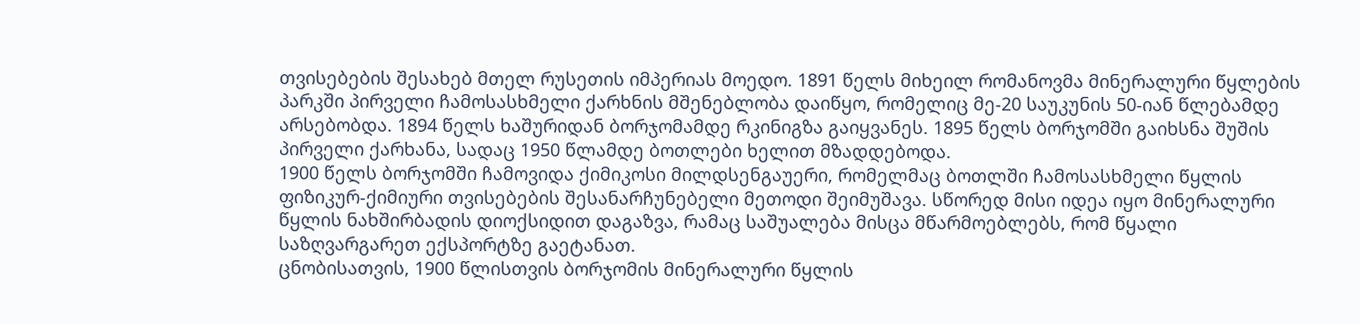თვისებების შესახებ მთელ რუსეთის იმპერიას მოედო. 1891 წელს მიხეილ რომანოვმა მინერალური წყლების პარკში პირველი ჩამოსასხმელი ქარხნის მშენებლობა დაიწყო, რომელიც მე-20 საუკუნის 50-იან წლებამდე არსებობდა. 1894 წელს ხაშურიდან ბორჯომამდე რკინიგზა გაიყვანეს. 1895 წელს ბორჯომში გაიხსნა შუშის პირველი ქარხანა, სადაც 1950 წლამდე ბოთლები ხელით მზადდებოდა.
1900 წელს ბორჯომში ჩამოვიდა ქიმიკოსი მილდსენგაუერი, რომელმაც ბოთლში ჩამოსასხმელი წყლის ფიზიკურ-ქიმიური თვისებების შესანარჩუნებელი მეთოდი შეიმუშავა. სწორედ მისი იდეა იყო მინერალური წყლის ნახშირბადის დიოქსიდით დაგაზვა, რამაც საშუალება მისცა მწარმოებლებს, რომ წყალი საზღვარგარეთ ექსპორტზე გაეტანათ.
ცნობისათვის, 1900 წლისთვის ბორჯომის მინერალური წყლის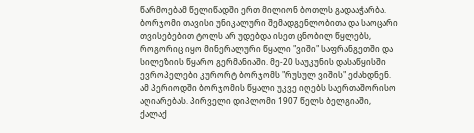წარმოებამ წელიწადში ერთ მილიონ ბოთლს გადააჭარბა.
ბორჯომი თავისი უნიკალური შემადგენლობითა და საოცარი თვისებებით ტოლს არ უდებდა ისეთ ცნობილ წყლებს, როგორიც იყო მინერალური წყალი "ვიში" საფრანგეთში და სილეზიის წყარო გერმანიაში. მე-20 საუკუნის დასაწყისში ევროპელები კურორტ ბორჯომს "რუსულ ვიშის" ეძახდნენ.
ამ პერიოდში ბორჯომის წყალი უკვე იღებს საერთაშორისო აღიარებას. პირველი დიპლომი 1907 წელს ბელგიაში, ქალაქ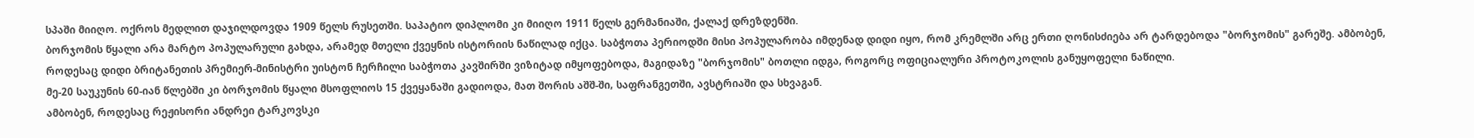სპაში მიიღო. ოქროს მედლით დაჯილდოვდა 1909 წელს რუსეთში. საპატიო დიპლომი კი მიიღო 1911 წელს გერმანიაში, ქალაქ დრეზდენში.
ბორჯომის წყალი არა მარტო პოპულარული გახდა, არამედ მთელი ქვეყნის ისტორიის ნაწილად იქცა. საბჭოთა პერიოდში მისი პოპულარობა იმდენად დიდი იყო, რომ კრემლში არც ერთი ღონისძიება არ ტარდებოდა "ბორჯომის" გარეშე. ამბობენ, როდესაც დიდი ბრიტანეთის პრემიერ-მინისტრი უისტონ ჩერჩილი საბჭოთა კავშირში ვიზიტად იმყოფებოდა, მაგიდაზე "ბორჯომის" ბოთლი იდგა, როგორც ოფიციალური პროტოკოლის განუყოფელი ნაწილი.
მე-20 საუკუნის 60-იან წლებში კი ბორჯომის წყალი მსოფლიოს 15 ქვეყანაში გადიოდა, მათ შორის აშშ-ში, საფრანგეთში, ავსტრიაში და სხვაგან.
ამბობენ, როდესაც რეჟისორი ანდრეი ტარკოვსკი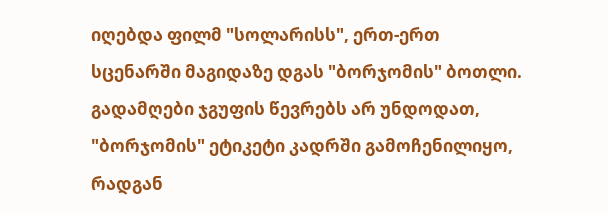იღებდა ფილმ "სოლარისს", ერთ-ერთ სცენარში მაგიდაზე დგას "ბორჯომის" ბოთლი. გადამღები ჯგუფის წევრებს არ უნდოდათ, "ბორჯომის" ეტიკეტი კადრში გამოჩენილიყო, რადგან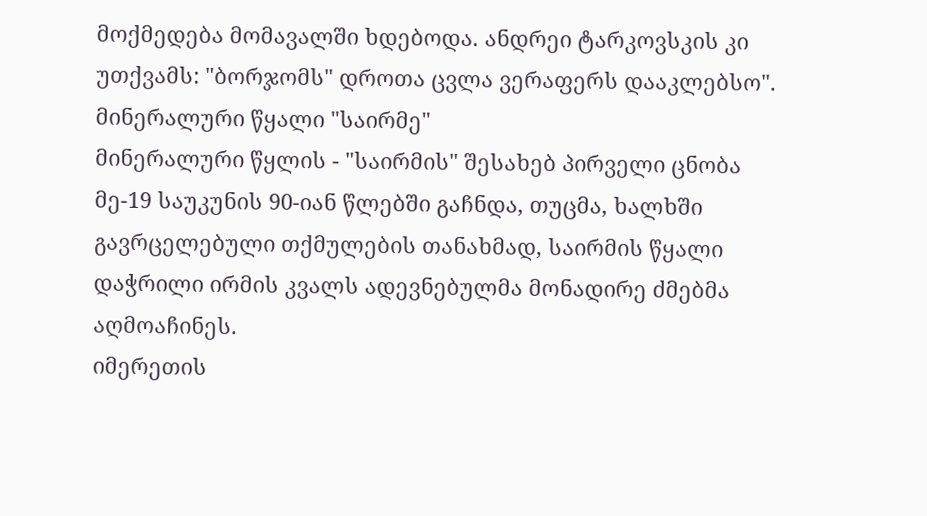მოქმედება მომავალში ხდებოდა. ანდრეი ტარკოვსკის კი უთქვამს: "ბორჯომს" დროთა ცვლა ვერაფერს დააკლებსო".
მინერალური წყალი "საირმე"
მინერალური წყლის - "საირმის" შესახებ პირველი ცნობა მე-19 საუკუნის 90-იან წლებში გაჩნდა, თუცმა, ხალხში გავრცელებული თქმულების თანახმად, საირმის წყალი დაჭრილი ირმის კვალს ადევნებულმა მონადირე ძმებმა აღმოაჩინეს.
იმერეთის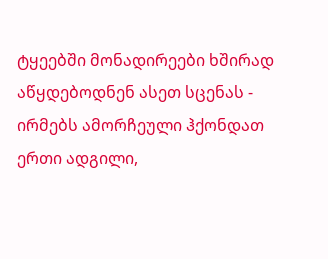ტყეებში მონადირეები ხშირად აწყდებოდნენ ასეთ სცენას - ირმებს ამორჩეული ჰქონდათ ერთი ადგილი,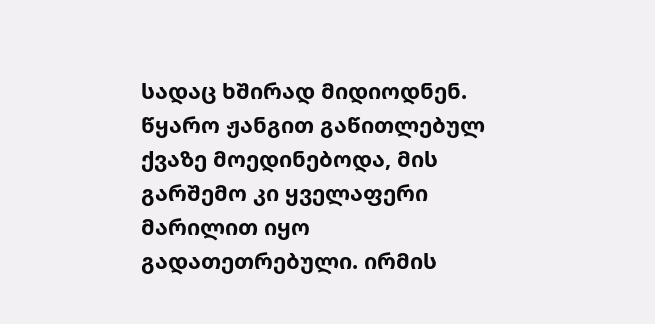სადაც ხშირად მიდიოდნენ. წყარო ჟანგით გაწითლებულ ქვაზე მოედინებოდა, მის გარშემო კი ყველაფერი მარილით იყო გადათეთრებული. ირმის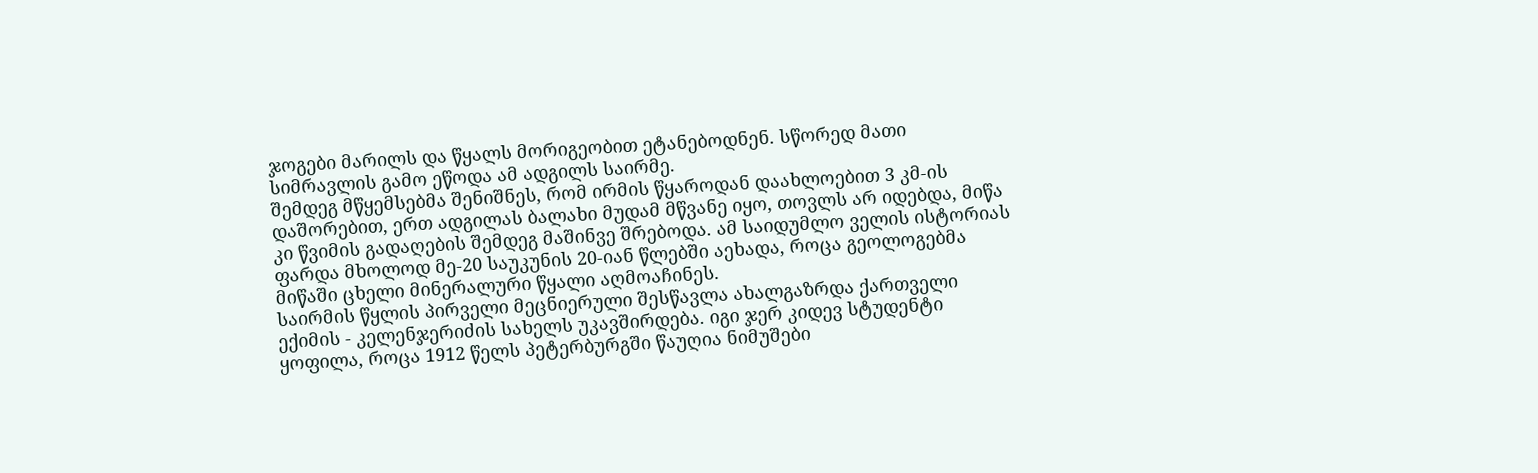ჯოგები მარილს და წყალს მორიგეობით ეტანებოდნენ. სწორედ მათი სიმრავლის გამო ეწოდა ამ ადგილს საირმე.
შემდეგ მწყემსებმა შენიშნეს, რომ ირმის წყაროდან დაახლოებით 3 კმ-ის დაშორებით, ერთ ადგილას ბალახი მუდამ მწვანე იყო, თოვლს არ იდებდა, მიწა კი წვიმის გადაღების შემდეგ მაშინვე შრებოდა. ამ საიდუმლო ველის ისტორიას ფარდა მხოლოდ მე-20 საუკუნის 20-იან წლებში აეხადა, როცა გეოლოგებმა მიწაში ცხელი მინერალური წყალი აღმოაჩინეს.
საირმის წყლის პირველი მეცნიერული შესწავლა ახალგაზრდა ქართველი ექიმის - კელენჯერიძის სახელს უკავშირდება. იგი ჯერ კიდევ სტუდენტი ყოფილა, როცა 1912 წელს პეტერბურგში წაუღია ნიმუშები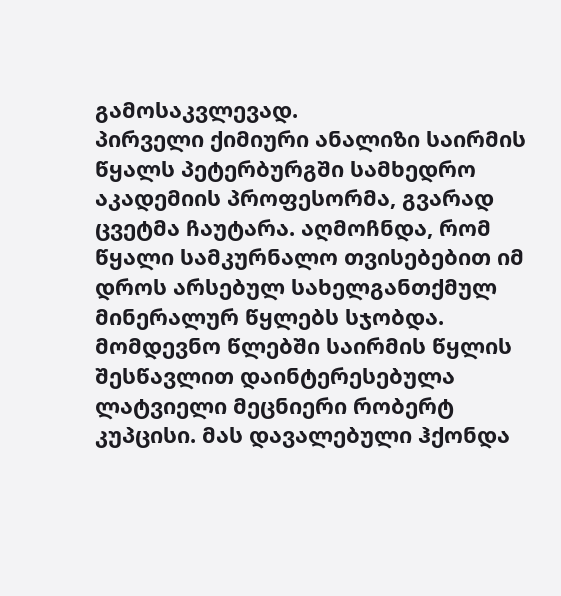გამოსაკვლევად.
პირველი ქიმიური ანალიზი საირმის წყალს პეტერბურგში სამხედრო აკადემიის პროფესორმა, გვარად ცვეტმა ჩაუტარა. აღმოჩნდა, რომ წყალი სამკურნალო თვისებებით იმ დროს არსებულ სახელგანთქმულ მინერალურ წყლებს სჯობდა.
მომდევნო წლებში საირმის წყლის შესწავლით დაინტერესებულა ლატვიელი მეცნიერი რობერტ კუპცისი. მას დავალებული ჰქონდა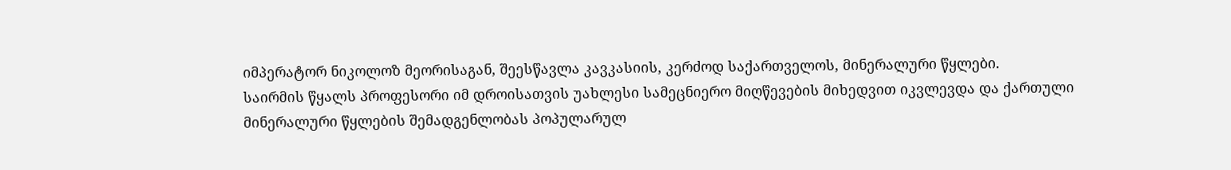იმპერატორ ნიკოლოზ მეორისაგან, შეესწავლა კავკასიის, კერძოდ საქართველოს, მინერალური წყლები.
საირმის წყალს პროფესორი იმ დროისათვის უახლესი სამეცნიერო მიღწევების მიხედვით იკვლევდა და ქართული მინერალური წყლების შემადგენლობას პოპულარულ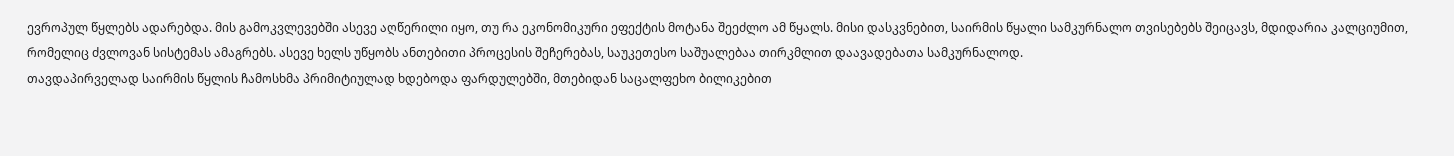ევროპულ წყლებს ადარებდა. მის გამოკვლევებში ასევე აღწერილი იყო, თუ რა ეკონომიკური ეფექტის მოტანა შეეძლო ამ წყალს. მისი დასკვნებით, საირმის წყალი სამკურნალო თვისებებს შეიცავს, მდიდარია კალციუმით, რომელიც ძვლოვან სისტემას ამაგრებს. ასევე ხელს უწყობს ანთებითი პროცესის შეჩერებას, საუკეთესო საშუალებაა თირკმლით დაავადებათა სამკურნალოდ.
თავდაპირველად საირმის წყლის ჩამოსხმა პრიმიტიულად ხდებოდა ფარდულებში, მთებიდან საცალფეხო ბილიკებით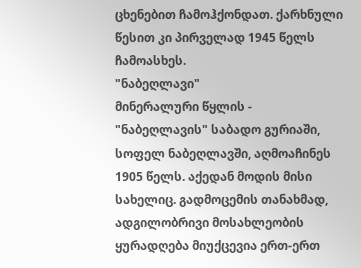ცხენებით ჩამოჰქონდათ. ქარხნული წესით კი პირველად 1945 წელს ჩამოასხეს.
"ნაბეღლავი"
მინერალური წყლის - "ნაბეღლავის" საბადო გურიაში, სოფელ ნაბეღლავში, აღმოაჩინეს 1905 წელს. აქედან მოდის მისი სახელიც. გადმოცემის თანახმად, ადგილობრივი მოსახლეობის ყურადღება მიუქცევია ერთ-ერთ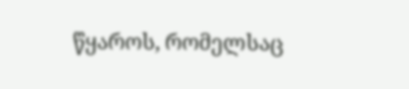წყაროს, რომელსაც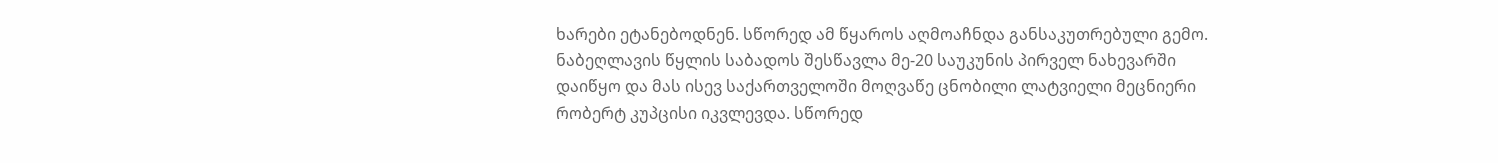ხარები ეტანებოდნენ. სწორედ ამ წყაროს აღმოაჩნდა განსაკუთრებული გემო.
ნაბეღლავის წყლის საბადოს შესწავლა მე-20 საუკუნის პირველ ნახევარში დაიწყო და მას ისევ საქართველოში მოღვაწე ცნობილი ლატვიელი მეცნიერი რობერტ კუპცისი იკვლევდა. სწორედ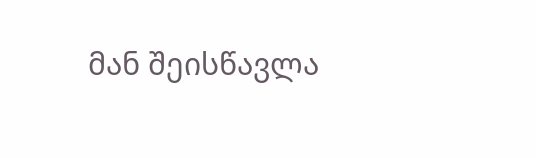მან შეისწავლა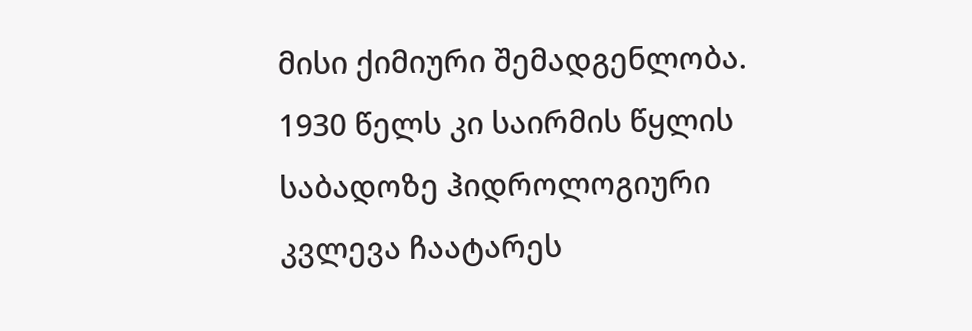მისი ქიმიური შემადგენლობა. 1930 წელს კი საირმის წყლის საბადოზე ჰიდროლოგიური კვლევა ჩაატარეს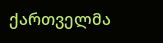ქართველმა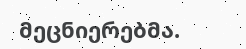მეცნიერებმა.